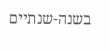בשנה-שנתיים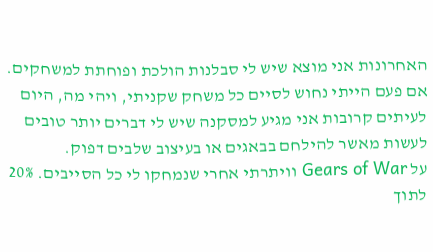האחרונות אני מוצא שיש לי סבלנות הולכת ופוחתת למשחקים. אם פעם הייתי נחוש לסיים כל משחק שקניתי, ויהי מה, היום לעיתים קרובות אני מגיע למסקנה שיש לי דברים יותר טובים לעשות מאשר להילחם בבאגים או בעיצוב שלבים דפוק.
על Gears of War וויתרתי אחרי שנמחקו לי כל הסייבים. 20% לתוך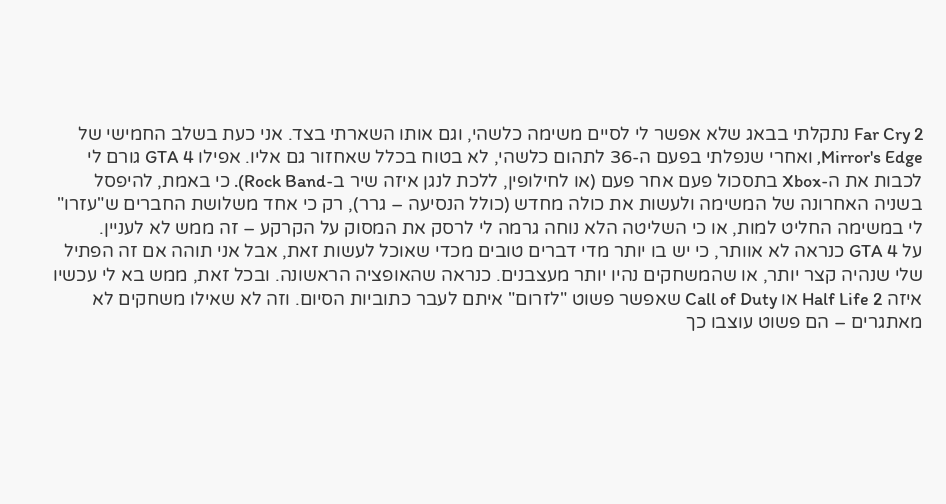Far Cry 2 נתקלתי בבאג שלא אפשר לי לסיים משימה כלשהי, וגם אותו השארתי בצד. אני כעת בשלב החמישי של Mirror's Edge, ואחרי שנפלתי בפעם ה-36 לתהום כלשהי, לא בטוח בכלל שאחזור גם אליו. אפילו GTA 4 גורם לי לכבות את ה-Xbox בתסכול פעם אחר פעם (או לחילופין, ללכת לנגן איזה שיר ב-Rock Band). כי באמת, להיפסל בשניה האחרונה של המשימה ולעשות את כולה מחדש (כולל הנסיעה – גרר), רק כי אחד משלושת החברים ש"עזרו" לי במשימה החליט למות, או כי השליטה הלא נוחה גרמה לי לרסק את המסוק על הקרקע – זה ממש לא לעניין.
על GTA 4 כנראה לא אוותר, כי יש בו יותר מדי דברים טובים מכדי שאוכל לעשות זאת, אבל אני תוהה אם זה הפתיל שלי שנהיה קצר יותר, או שהמשחקים נהיו יותר מעצבנים. כנראה שהאופציה הראשונה. ובכל זאת, ממש בא לי עכשיו איזה Half Life 2 או Call of Duty שאפשר פשוט "לזרום" איתם לעבר כתוביות הסיום. וזה לא שאילו משחקים לא מאתגרים – הם פשוט עוצבו כך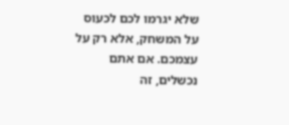שלא יגרמו לכם לכעוס על המשחק, אלא רק על עצמכם. אם אתם נכשלים, זה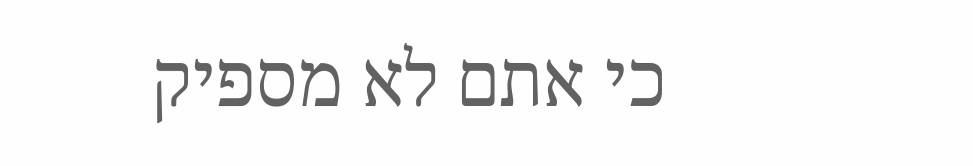כי אתם לא מספיק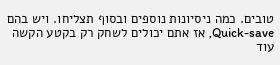טובים. כמה ניסיונות נוספים ובסוף תצליחו. ויש בהם Quick-save, אז אתם יכולים לשחק רק בקטע הקשה עוד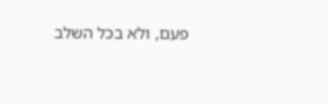פעם, ולא בכל השלב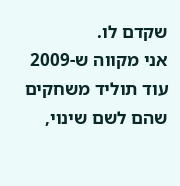שקדם לו.
אני מקווה ש-2009 עוד תוליד משחקים שהם לשם שינוי,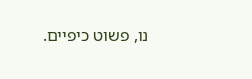נו, פשוט כיפיים.